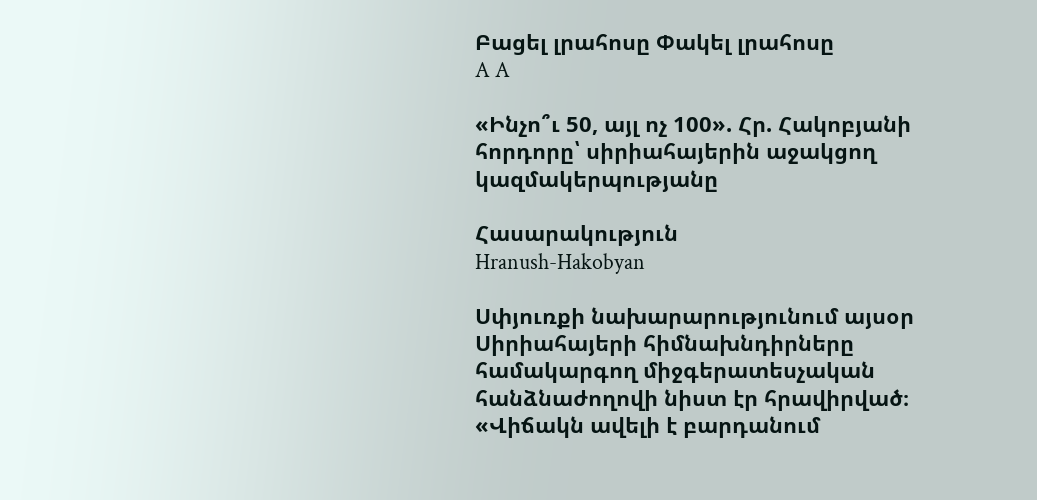Բացել լրահոսը Փակել լրահոսը
A A

«Ինչո՞ւ 50, այլ ոչ 100». Հր. Հակոբյանի հորդորը՝ սիրիահայերին աջակցող կազմակերպությանը

Հասարակություն
Hranush-Hakobyan

Սփյուռքի նախարարությունում այսօր Սիրիահայերի հիմնախնդիրները համակարգող միջգերատեսչական հանձնաժողովի նիստ էր հրավիրված։ «Վիճակն ավելի է բարդանում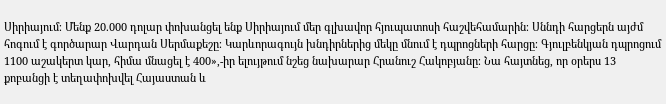Սիրիայում։ Մենք 20.000 դոլար փոխանցել ենք Սիրիայում մեր գլխավոր հյուպատոսի հաշվեհամարին։ Սննդի հարցերն այժմ հոգում է գործարար Վարդան Սերմաքեշը։ Կարևորագույն խնդիրներից մեկը մնում է դպրոցների հարցը։ Գյուլբենկյան դպրոցում 1100 աշակերտ կար, հիմա մնացել է 400»,-իր ելույթում նշեց նախարար Հրանուշ Հակոբյանը։ Նա հայտնեց, որ օրերս 13 քոբանցի է տեղափոխվել Հայաստան և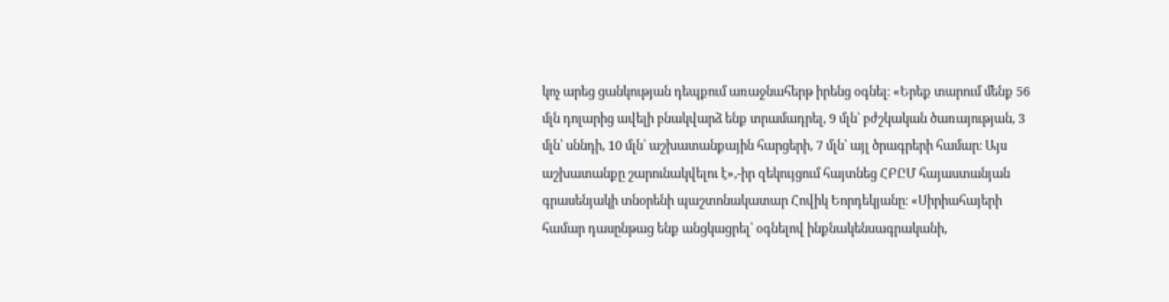կոչ արեց ցանկության դեպքում առաջնահերթ իրենց օգնել։ «Երեք տարում մենք 56 մլն դոլարից ավելի բնակվարձ ենք տրամադրել, 9 մլն՝ բժշկական ծառայության, 3 մլն՝ սննդի, 10 մլն՝ աշխատանքային հարցերի, 7 մլն՝ այլ ծրագրերի համար։ Այս աշխատանքը շարունակվելու է»,-իր զեկույցում հայտնեց ՀԲԸՄ հայաստանյան գրասենյակի տնօրենի պաշտոնակատար Հովիկ Եորդեկյանը։ «Սիրիահայերի համար դասընթաց ենք անցկացրել՝ օգնելով ինքնակենսագրականի,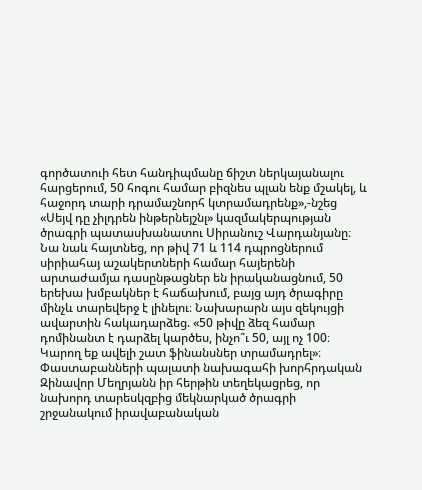գործատուի հետ հանդիպմանը ճիշտ ներկայանալու հարցերում, 50 հոգու համար բիզնես պլան ենք մշակել, և հաջորդ տարի դրամաշնորհ կտրամադրենք»,-նշեց «Սեյվ դը չիլդրեն ինթերնեյշնլ» կազմակերպության ծրագրի պատասխանատու Սիրանուշ Վարդանյանը։ Նա նաև հայտնեց, որ թիվ 71 և 114 դպրոցներում սիրիահայ աշակերտների համար հայերենի արտաժամյա դասընթացներ են իրականացնում, 50 երեխա խմբակներ է հաճախում, բայց այդ ծրագիրը մինչև տարեվերջ է լինելու։ Նախարարն այս զեկույցի ավարտին հակադարձեց. «50 թիվը ձեզ համար դոմինանտ է դարձել կարծես, ինչո՞ւ 50, այլ ոչ 100։ Կարող եք ավելի շատ ֆինանսներ տրամադրել»։ Փաստաբանների պալատի նախագահի խորհրդական Զինավոր Մեղրյանն իր հերթին տեղեկացրեց, որ նախորդ տարեսկզբից մեկնարկած ծրագրի շրջանակում իրավաբանական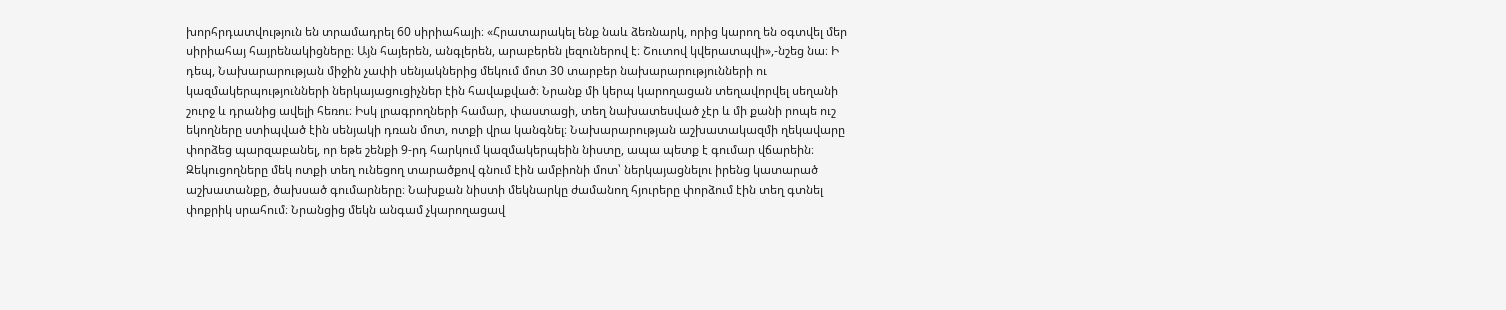խորհրդատվություն են տրամադրել 60 սիրիահայի։ «Հրատարակել ենք նաև ձեռնարկ, որից կարող են օգտվել մեր սիրիահայ հայրենակիցները։ Այն հայերեն, անգլերեն, արաբերեն լեզուներով է։ Շուտով կվերատպվի»,-նշեց նա։ Ի դեպ, Նախարարության միջին չափի սենյակներից մեկում մոտ 30 տարբեր նախարարությունների ու կազմակերպությունների ներկայացուցիչներ էին հավաքված։ Նրանք մի կերպ կարողացան տեղավորվել սեղանի շուրջ և դրանից ավելի հեռու։ Իսկ լրագրողների համար, փաստացի, տեղ նախատեսված չէր և մի քանի րոպե ուշ եկողները ստիպված էին սենյակի դռան մոտ, ոտքի վրա կանգնել։ Նախարարության աշխատակազմի ղեկավարը փորձեց պարզաբանել, որ եթե շենքի 9-րդ հարկում կազմակերպեին նիստը, ապա պետք է գումար վճարեին։ Զեկուցողները մեկ ոտքի տեղ ունեցող տարածքով գնում էին ամբիոնի մոտ՝ ներկայացնելու իրենց կատարած աշխատանքը, ծախսած գումարները։ Նախքան նիստի մեկնարկը ժամանող հյուրերը փորձում էին տեղ գտնել փոքրիկ սրահում։ Նրանցից մեկն անգամ չկարողացավ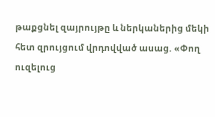թաքցնել զայրույթը և ներկաներից մեկի հետ զրույցում վրդովված ասաց. «Փող ուզելուց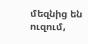մեզնից են ուզում,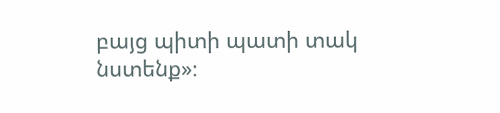բայց պիտի պատի տակ նստենք»։